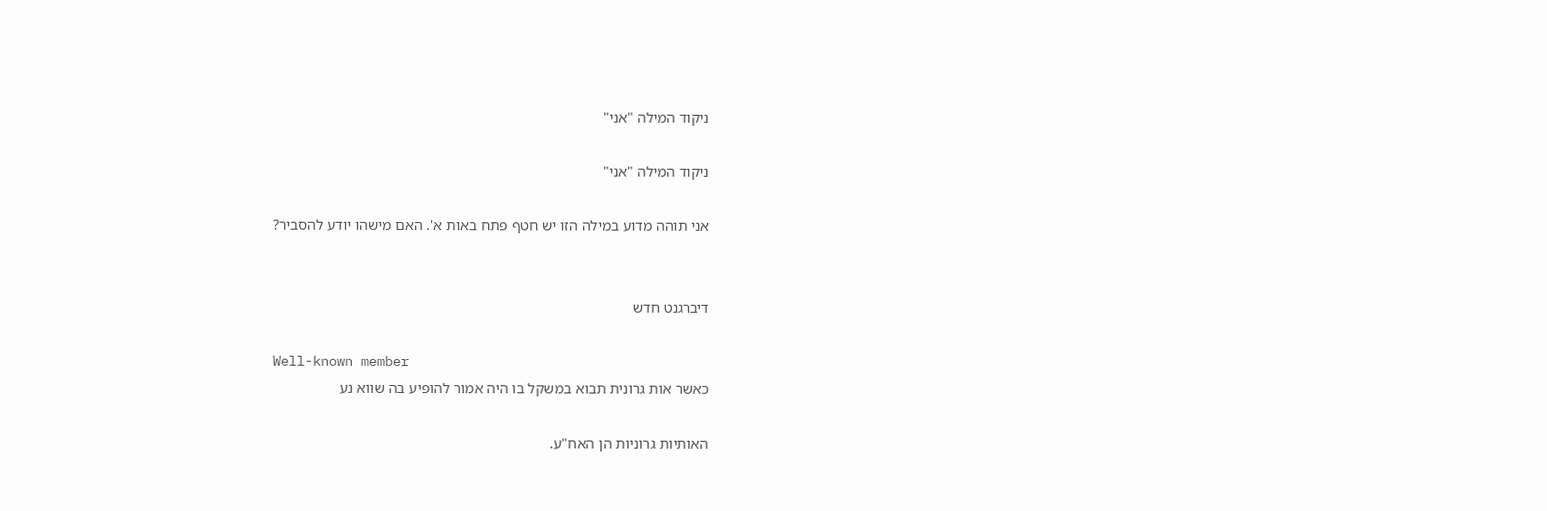ניקוד המילה "אני"

ניקוד המילה "אני"

אני תוהה מדוע במילה הזו יש חטף פתח באות א'. האם מישהו יודע להסביר?


דיברגנט חדש

Well-known member
כאשר אות גרונית תבוא במשקל בו היה אמור להופיע בה שווא נע

האותיות גרוניות הן האח"ע.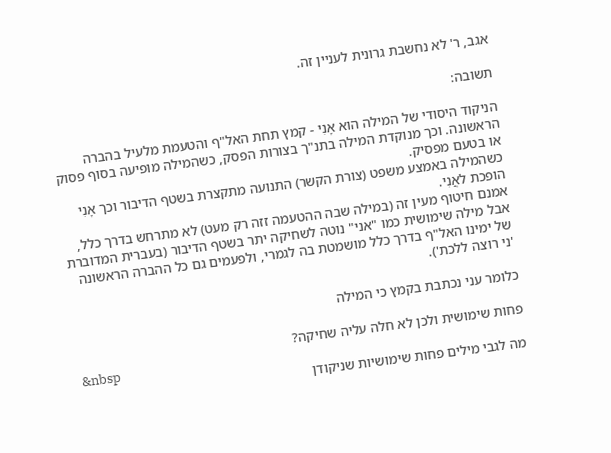אגב, ר' לא נחשבת גרונית לעניין זה.

תשובה:

הניקוד היסודי של המילה הוא אָנִי - קמץ תחת האל"ף והטעמת מלעיל בהברה הראשונה. וכך מנוקדת המילה בתנ"ך בצורות הפסק, כשהמילה מופיעה בסוף פסוק או בטעם מפסיק.
כשהמילה באמצע משפט (צורת הקשר) התנועה מתקצרת בשטף הדיבור וכך אָנִי הופכת לאֲנִי.
אמנם חיטוף מעין זה (במילה שבה ההטעמה זזה רק מעט) לא מתרחש בדרך כלל, אבל מילה שימושית כמו "אני" נוטה לשחיקה יתר בשטף הדיבור (בעברית המדוברת של ימינו האל"ף בדרך כלל מושמטת בה לגמרי, ולפעמים גם כל ההברה הראשונה 'ני רוצה ללכת').

כלומר עני נכתבת בקמץ כי המילה

פחות שימושית ולכן לא חלה עליה שחיקה?
&nbsp
מה לגבי מילים פחות שימושיות שניקודן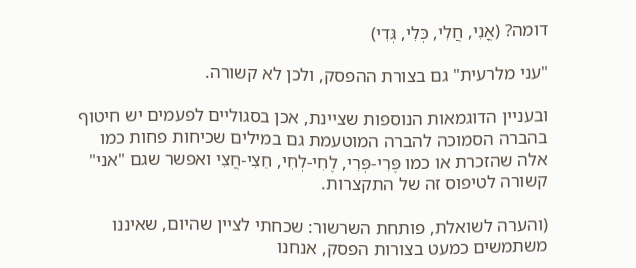דומה? (אֳנִי, חֲלִי, כְּלִי, גְּדִי)

"עני מלרעית" גם בצורת ההפסק, ולכן לא קשורה.

ובעניין הדוגמאות הנוספות שציינת, אכן בסגוליים לפעמים יש חיטוף בהברה הסמוכה להברה המוטעמת גם במילים שכיחות פחות כמו אלה שהזכרת או כמו פֶּרִי-פְּרִי, לֶחִי-לְחִי, חֵצִי-חֲצִי ואפשר שגם "אני" קשורה לטיפוס זה של התקצרות.

(והערה לשואלת, פותחת השרשור: שכחתי לציין שהיום, שאיננו משתמשים כמעט בצורות הפסק, אנחנו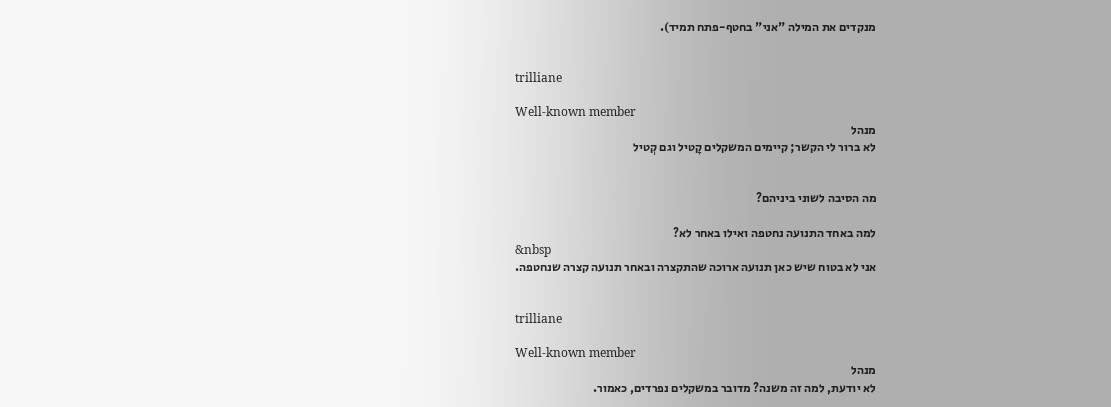מנקדים את המילה "אני" בחטף-פתח תמיד).


trilliane

Well-known member
מנהל
לא ברור לי הקשר; קיימים המשקלים קָטיל וגם קְטיל


מה הסיבה לשוני ביניהם?

למה באחד התנועה נחטפה ואילו באחר לא?
&nbsp
אני לא בטוח שיש כאן תנועה ארוכה שהתקצרה ובאחר תנועה קצרה שנחטפה.


trilliane

Well-known member
מנהל
לא יודעת, למה זה משנה? מדובר במשקלים נפרדים, כאמור.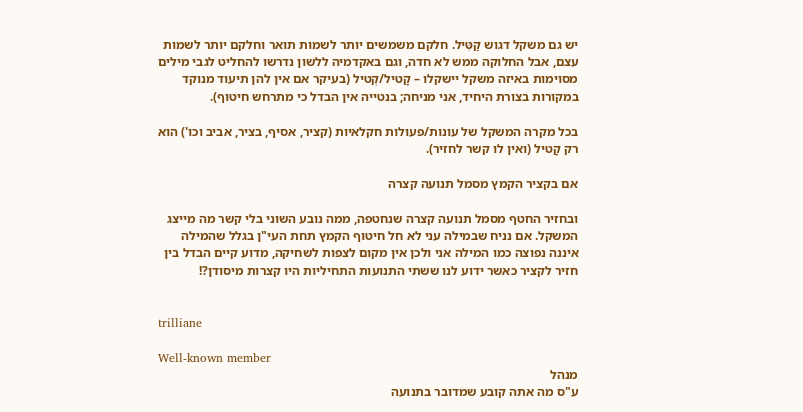יש גם משקל דגוש קַטִּיל. חלקם משמשים יותר לשמות תואר וחלקם יותר לשמות עצם, אבל החלוקה ממש לא חדה, וגם באקדמיה ללשון נדרשו להחליט לגבי מילים מסוימות באיזה משקל יישקלו – קָטיל/קְטיל (בעיקר אם אין להן תיעוד מנוקד במקורות בצורת היחיד, אני מניחה; בנטייה אין הבדל כי מתרחש חיטוף).

בכל מקרה המשקל של עונות/פעולות חקלאיות (קציר, אסיף, בציר, אביב וכו') הוא רק קָטיל (ואין לו קשר לחזיר).

אם בקציר הקמץ מסמל תנועה קצרה

ובחזיר החטף מסמל תנועה קצרה שנחטפה, ממה נובע השוני בלי קשר מה מייצג המשקל. אם נניח שבמילה עני לא חל חיטוף הקמץ תחת העי"ן בגלל שהמילה איננה נפוצה כמו המילה אני ולכן אין מקום לצפות לשחיקה, מדוע קיים הבדל בין חזיר לקציר כאשר ידוע לנו ששתי התנועות התחיליות היו קצרות מיסודן?!


trilliane

Well-known member
מנהל
ע"ס מה אתה קובע שמדובר בתנועה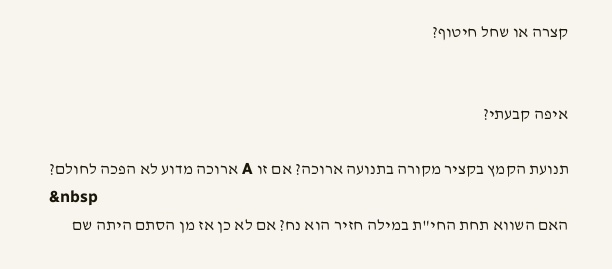קצרה או שחל חיטוף?


איפה קבעתי?

תנועת הקמץ בקציר מקורה בתנועה ארוכה? אם זו A ארוכה מדוע לא הפכה לחולם?
&nbsp
האם השווא תחת החי"ת במילה חזיר הוא נח? אם לא כן אז מן הסתם היתה שם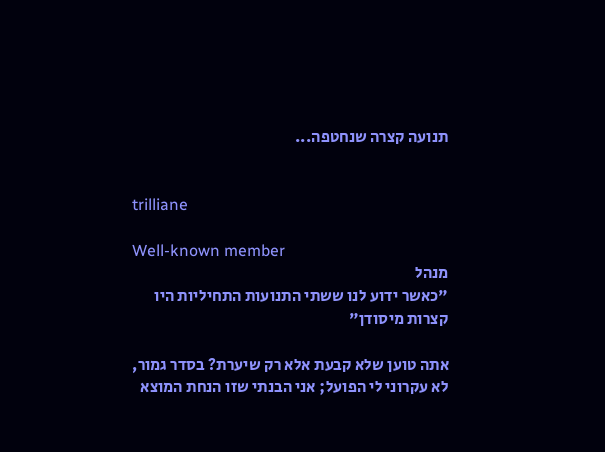תנועה קצרה שנחטפה...


trilliane

Well-known member
מנהל
"כאשר ידוע לנו ששתי התנועות התחיליות היו קצרות מיסודן"

אתה טוען שלא קבעת אלא רק שיערת? בסדר גמור, לא עקרוני לי הפועל; אני הבנתי שזו הנחת המוצא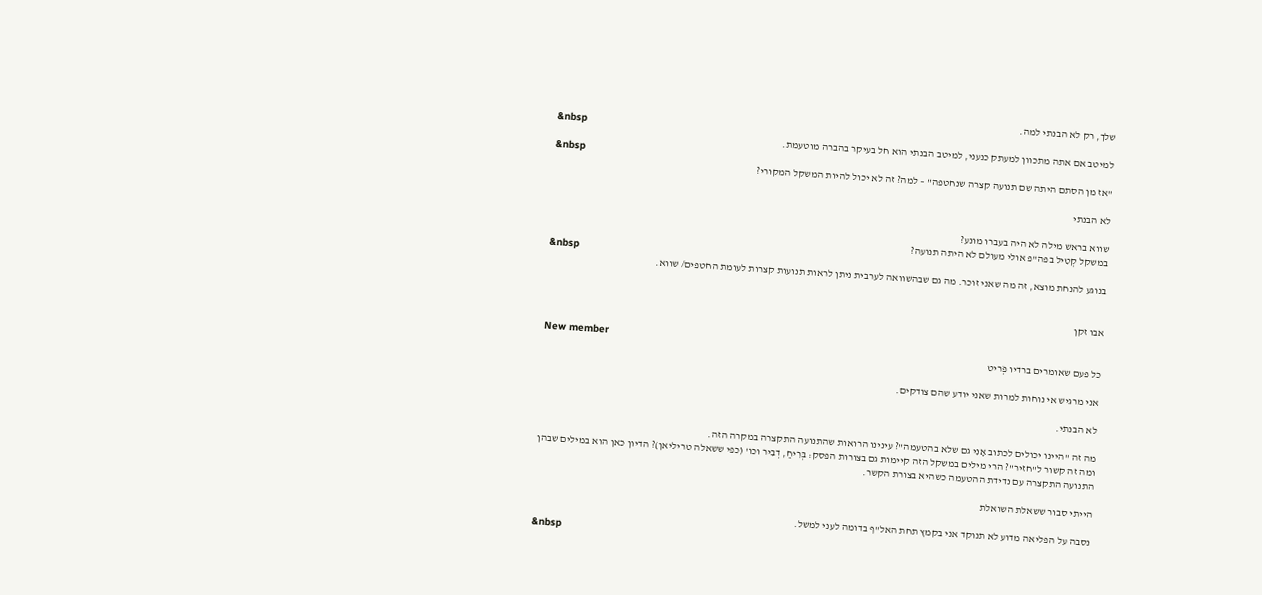שלך, רק לא הבנתי למה.
&nbsp
למיטב אם אתה מתכוון למעתק כנעני, למיטב הבנתי הוא חל בעיקר בהברה מוטעמת.
&nbsp
"אז מן הסתם היתה שם תנועה קצרה שנחטפה" – למה? זה לא יכול להיות המשקל המקורי?

לא הבנתי

שווא בראש מילה לא היה בעברו מונע?
במשקל קְטִיל בפה"פ אולי מעולם לא היתה תנועה?
&nbsp
בנוגע להנחת מוצא, זה מה שאני זוכר. מה גם שבהשוואה לערבית ניתן לראות תנועות קצרות לעומת החטפים/ שווא.


אבו זקן

New member
כל פעם שאומרים ברדיו פְֹריט

אני מרגיש אי נוחות למרות שאני יודע שהם צודקים.

לא הבנתי.

מה זה "היינו יכולים לכתוב אָנִי גם שלא בהטעמה"? עינינו הרואות שהתנועה התקצרה במקרה הזה.
ומה זה קשור ל"חזיר"? הרי מילים במשקל הזה קיימות גם בצורות הפסק: בְּרִיחַ, דְבִיר וכו' (כפי ששאלה טריליאן)? הדיון כאן הוא במילים שבהן התנועה התקצרה עם נדידת ההטעמה כשהיא בצורת הקשר.

הייתי סבור ששאלת השואלת

נסבה על הפליאה מדוע לא תנוקד אני בקמץ תחת האל"ף בדומה לעני למשל.
&nbsp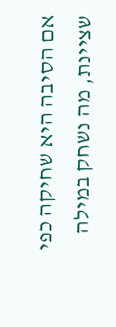אם הסיבה היא שחיקה כפי שציינת, מה נשחק במילה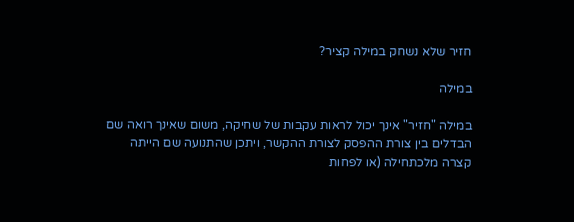חזיר שלא נשחק במילה קציר?

במילה

במילה "חזיר" אינך יכול לראות עקבות של שחיקה, משום שאינך רואה שם הבדלים בין צורת ההפסק לצורת ההקשר, ויתכן שהתנועה שם הייתה קצרה מלכתחילה (או לפחות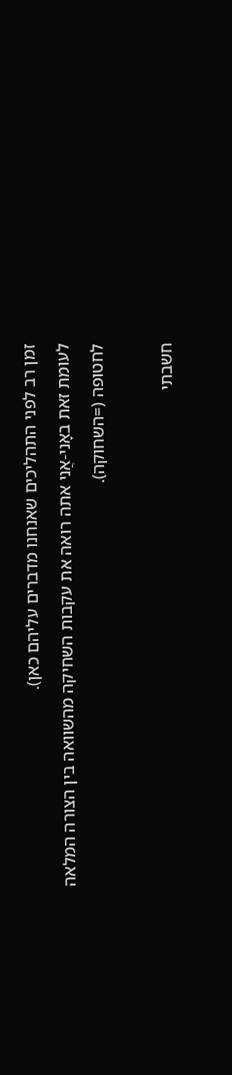זמן רב לפני התהליכים שאנחנו מדברים עליהם כאן).
לעומת זאת באָני-אֲני אתה רואה את עקבות השחיקה מהשוואה בין הצורה המלאה לחטופה (=השחוקה).

חשבתי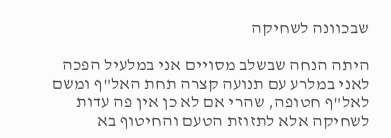שבכוונה לשחיקה

היתה הנחה שבשלב מסויים אני במלעיל הפכה לאני במלרע עם תנועה קצרה תחת האל"ף ומשם לאל"ף חטופה, שהרי אם לא כן אין פה עדות לשחיקה אלא לתזוזת הטעם והחיטוף בא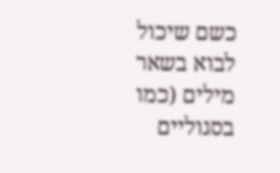כשם שיכול לבוא בשאר מילים (כמו בסגוליים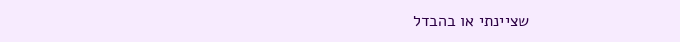שציינתי או בהבדל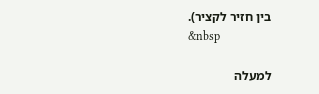בין חזיר לקציר).
&nbsp

למעלה